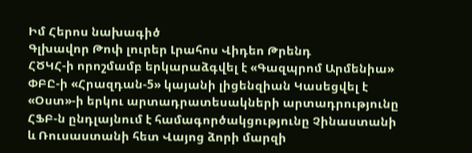Իմ Հերոս նախագիծ
Գլխավոր Թոփ լուրեր Լրահոս Վիդեո Թրենդ
ՀԾԿՀ-ի որոշմամբ երկարաձգվել է «Գազպրոմ Արմենիա» ՓԲԸ-ի «Հրազդան-5» կայանի լիցենզիան Կասեցվել է «Օստ»-ի երկու արտադրատեսակների արտադրությունը ՀՖԲ-ն ընդլայնում է համագործակցությունը Չինաստանի և Ռուսաստանի հետ Վայոց ձորի մարզի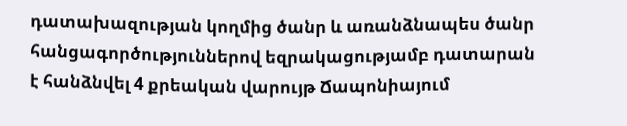դատախազության կողմից ծանր և առանձնապես ծանր հանցագործություններով եզրակացությամբ դատարան է հանձնվել 4 քրեական վարույթ Ճապոնիայում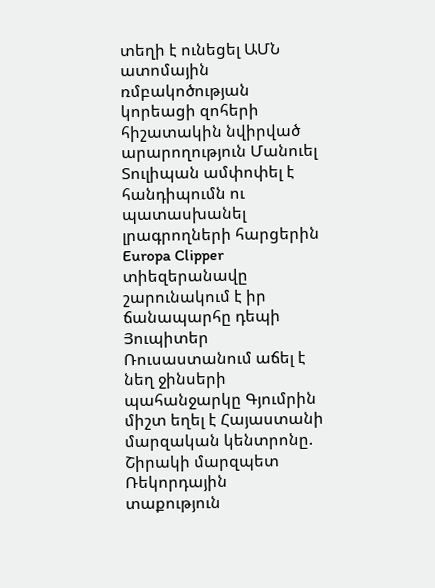տեղի է ունեցել ԱՄՆ ատոմային ռմբակոծության կորեացի զոհերի հիշատակին նվիրված արարողություն Մանուել Տուլիպան ամփոփել է հանդիպումն ու պատասխանել լրագրողների հարցերին Europa Clipper տիեզերանավը շարունակում է իր ճանապարհը դեպի Յուպիտեր Ռուսաստանում աճել է նեղ ջինսերի պահանջարկը Գյումրին միշտ եղել է Հայաստանի մարզական կենտրոնը. Շիրակի մարզպետ Ռեկորդային տաքություն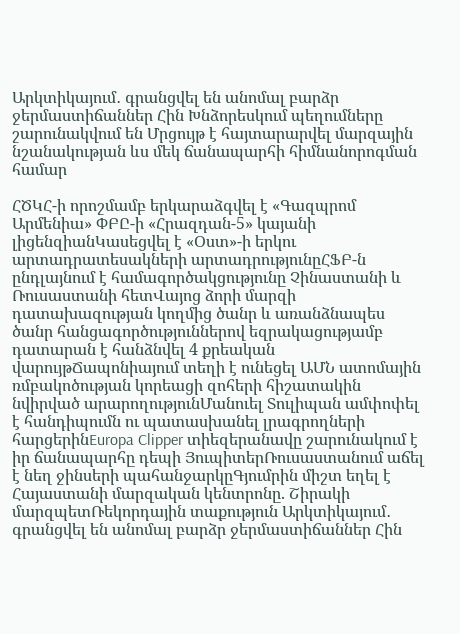Արկտիկայում․ գրանցվել են անոմալ բարձր ջերմաստիճաններ Հին Խնձորեսկում պեղումները շարունակվում են Մրցույթ է հայտարարվել մարզային նշանակության ևս մեկ ճանապարհի հիմնանորոգման համար

ՀԾԿՀ-ի որոշմամբ երկարաձգվել է «Գազպրոմ Արմենիա» ՓԲԸ-ի «Հրազդան-5» կայանի լիցենզիանԿասեցվել է «Օստ»-ի երկու արտադրատեսակների արտադրությունըՀՖԲ-ն ընդլայնում է համագործակցությունը Չինաստանի և Ռուսաստանի հետՎայոց ձորի մարզի դատախազության կողմից ծանր և առանձնապես ծանր հանցագործություններով եզրակացությամբ դատարան է հանձնվել 4 քրեական վարույթՃապոնիայում տեղի է ունեցել ԱՄՆ ատոմային ռմբակոծության կորեացի զոհերի հիշատակին նվիրված արարողությունՄանուել Տուլիպան ամփոփել է հանդիպումն ու պատասխանել լրագրողների հարցերինEuropa Clipper տիեզերանավը շարունակում է իր ճանապարհը դեպի ՅուպիտերՌուսաստանում աճել է նեղ ջինսերի պահանջարկըԳյումրին միշտ եղել է Հայաստանի մարզական կենտրոնը. Շիրակի մարզպետՌեկորդային տաքություն Արկտիկայում․ գրանցվել են անոմալ բարձր ջերմաստիճաններ Հին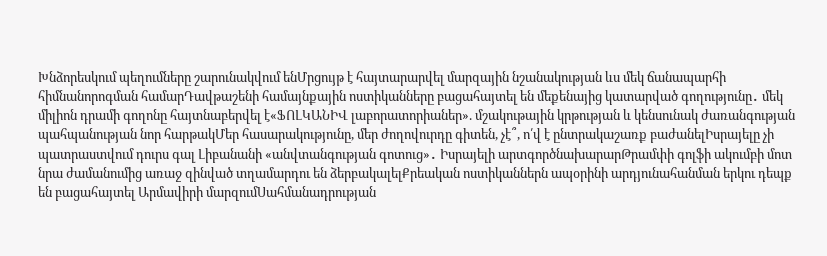Խնձորեսկում պեղումները շարունակվում ենՄրցույթ է հայտարարվել մարզային նշանակության ևս մեկ ճանապարհի հիմնանորոգման համարԴավթաշենի համայնքային ոստիկանները բացահայտել են մեքենայից կատարված գողությունը․ մեկ միլիոն դրամի գողոնը հայտնաբերվել է«ՖՈԼԿԱՆԻՎ լաբորատորիաներ». մշակութային կրթության և կենսունակ ժառանգության պահպանության նոր հարթակՄեր հասարակությունը, մեր ժողովուրդը գիտեն, չէ՞, ո՛վ է ընտրակաշառք բաժանելԻսրայելը չի պատրաստվում դուրս գալ Լիբանանի «անվտանգության գոտուց»․ Իսրայելի արտգործնախարարԹրամփի գոլֆի ակումբի մոտ նրա ժամանումից առաջ զինված տղամարդու են ձերբակալելՔրեական ոստիկաններն ապօրինի արդյունահանման երկու դեպք են բացահայտել Արմավիրի մարզումՍահմանադրության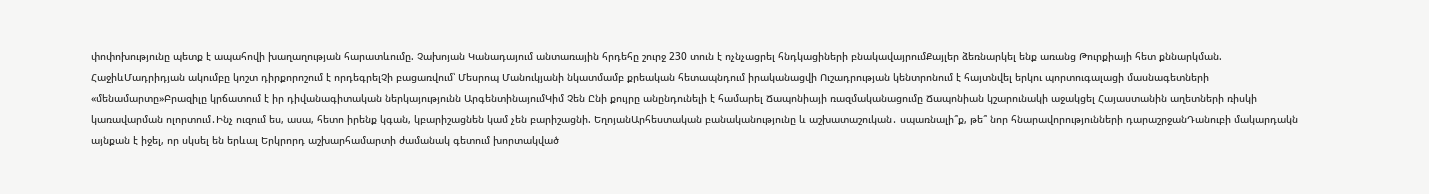փոփոխությունը պետք է ապահովի խաղաղության հարատևումը. Չախոյան Կանադայում անտառային հրդեհը շուրջ 230 տուն է ոչնչացրել հնդկացիների բնակավայրումՔայլեր ձեռնարկել ենք առանց Թուրքիայի հետ քննարկման. ՀաջիևՄադրիդյան ակումբը կոշտ դիրքորոշում է որդեգրելՉի բացառվում՝ Մեսրոպ Մանուկյանի նկատմամբ քրեական հետապնդում իրականացվի Ուշադրության կենտրոնում է հայտնվել երկու պորտուգալացի մասնագետների «մենամարտը»Բրազիլը կրճատում է իր դիվանագիտական ներկայությունն ԱրգենտինայումԿիմ Չեն Ընի քույրը անընդունելի է համարել Ճապոնիայի ռազմականացումը Ճապոնիան կշարունակի աջակցել Հայաստանին աղետների ռիսկի կառավարման ոլորտում․Ինչ ուզում ես, ասա, հետո իրենք կգան, կբարիշացնեն կամ չեն բարիշացնի. ԵղոյանԱրհեստական բանականությունը և աշխատաշուկան․ սպառնալի՞ք, թե՞ նոր հնարավորությունների դարաշրջանԴանուբի մակարդակն այնքան է իջել, որ սկսել են երևալ Երկրորդ աշխարհամարտի ժամանակ գետում խորտակված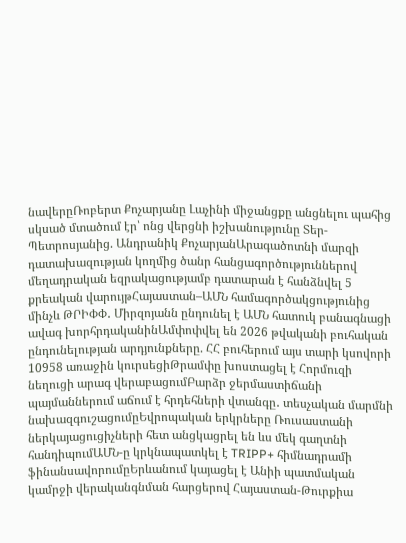նավերըՌոբերտ Քոչարյանը Լաչինի միջանցքը անցնելու պահից սկսած մտածում էր՝ ոնց վերցնի իշխանությունը Տեր-Պետրոսյանից. Անդրանիկ ՔոչարյանԱրագածոտնի մարզի դատախազության կողմից ծանր հանցագործություններով մեղադրական եզրակացությամբ դատարան է հանձնվել 5 քրեական վարույթՀայաստան–ԱՄՆ համագործակցությունից մինչև ԹՐԻՓՓ․ Միրզոյանն ընդունել է ԱՄՆ հատուկ բանագնացի ավագ խորհրդականինԱմփոփվել են 2026 թվականի բուհական ընդունելության արդյունքները. ՀՀ բուհերում այս տարի կսովորի 10958 առաջին կուրսեցիԹրամփը խոստացել է Հորմուզի նեղուցի արագ վերաբացումԲարձր ջերմաստիճանի պայմաններում աճում է հրդեհների վտանգը․ տեսչական մարմնի նախազգուշացումըԵվրոպական երկրները Ռուսաստանի ներկայացուցիչների հետ անցկացրել են ևս մեկ գաղտնի հանդիպումԱՄՆ-ը կրկնապատկել է TRIPP+ հիմնադրամի ֆինանսավորումըԵրևանում կայացել է Անիի պատմական կամրջի վերականգնման հարցերով Հայաստան-Թուրքիա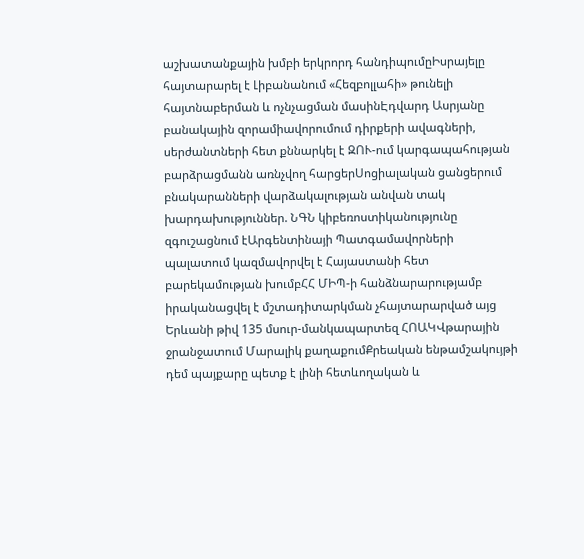աշխատանքային խմբի երկրորդ հանդիպումըԻսրայելը հայտարարել է Լիբանանում «Հեզբոլլահի» թունելի հայտնաբերման և ոչնչացման մասինԷդվարդ Ասրյանը բանակային զորամիավորումում դիրքերի ավագների, սերժանտների հետ քննարկել է ԶՈՒ-ում կարգապահության բարձրացմանն առնչվող հարցերՍոցիալական ցանցերում բնակարանների վարձակալության անվան տակ խարդախություններ. ՆԳՆ կիբեռոստիկանությունը զգուշացնում էԱրգենտինայի Պատգամավորների պալատում կազմավորվել է Հայաստանի հետ բարեկամության խումբՀՀ ՄԻՊ-ի հանձնարարությամբ իրականացվել է մշտադիտարկման չհայտարարված այց Երևանի թիվ 135 մսուր-մանկապարտեզ ՀՈԱԿՎթարային ջրանջատում Մարալիկ քաղաքումՔրեական ենթամշակույթի դեմ պայքարը պետք է լինի հետևողական և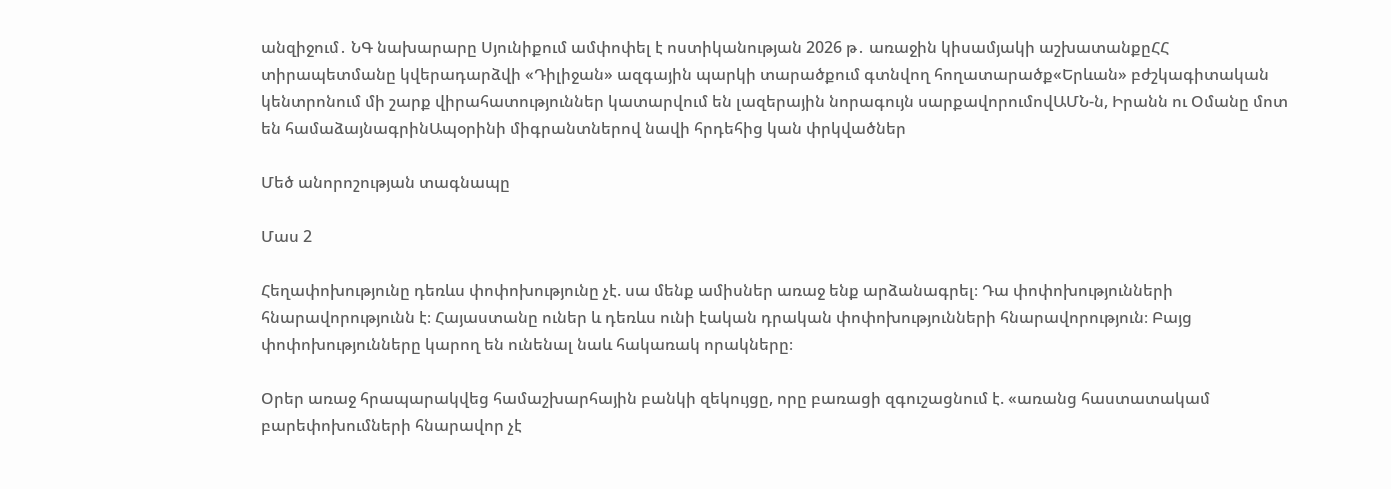անզիջում․ ՆԳ նախարարը Սյունիքում ամփոփել է ոստիկանության 2026 թ․ առաջին կիսամյակի աշխատանքըՀՀ տիրապետմանը կվերադարձվի «Դիլիջան» ազգային պարկի տարածքում գտնվող հողատարածք«Երևան» բժշկագիտական կենտրոնում մի շարք վիրահատություններ կատարվում են լազերային նորագույն սարքավորումովԱՄՆ-ն, Իրանն ու Օմանը մոտ են համաձայնագրինԱպօրինի միգրանտներով նավի հրդեհից կան փրկվածներ

Մեծ անորոշության տագնապը

Մաս 2

Հեղափոխությունը դեռևս փոփոխությունը չէ. սա մենք ամիսներ առաջ ենք արձանագրել։ Դա փոփոխությունների հնարավորությունն է։ Հայաստանը ուներ և դեռևս ունի էական դրական փոփոխությունների հնարավորություն։ Բայց փոփոխությունները կարող են ունենալ նաև հակառակ որակները։

Օրեր առաջ հրապարակվեց համաշխարհային բանկի զեկույցը, որը բառացի զգուշացնում է. «առանց հաստատակամ բարեփոխումների հնարավոր չէ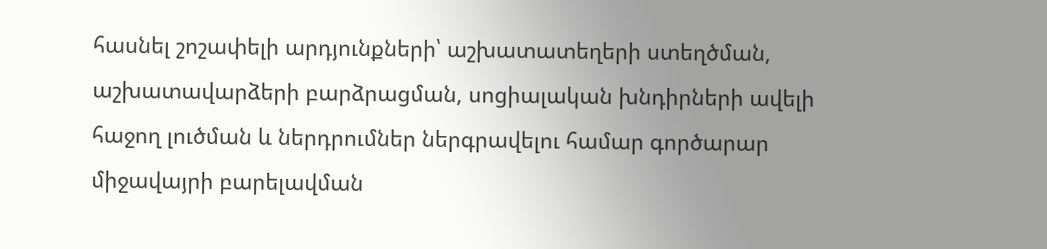հասնել շոշափելի արդյունքների՝ աշխատատեղերի ստեղծման, աշխատավարձերի բարձրացման, սոցիալական խնդիրների ավելի հաջող լուծման և ներդրումներ ներգրավելու համար գործարար միջավայրի բարելավման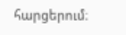հարցերում։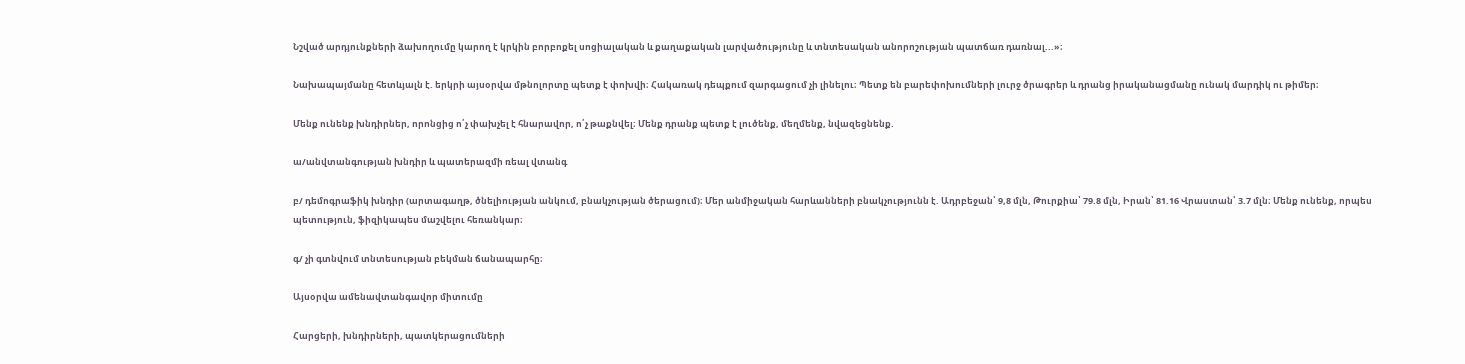Նշված արդյունքների ձախողումը կարող է կրկին բորբոքել սոցիալական և քաղաքական լարվածությունը և տնտեսական անորոշության պատճառ դառնալ...»։

Նախապայմանը հետևյալն է. երկրի այսօրվա մթնոլորտը պետք է փոխվի։ Հակառակ դեպքում զարգացում չի լինելու։ Պետք են բարեփոխումների լուրջ ծրագրեր և դրանց իրականացմանը ունակ մարդիկ ու թիմեր։

Մենք ունենք խնդիրներ, որոնցից ո՛չ փախչել է հնարավոր, ո՛չ թաքնվել։ Մենք դրանք պետք է լուծենք, մեղմենք, նվազեցնենք.

ա/անվտանգության խնդիր և պատերազմի ռեալ վտանգ

բ/ դեմոգրաֆիկ խնդիր (արտագաղթ, ծնելիության անկում, բնակչության ծերացում)։ Մեր անմիջական հարևանների բնակչությունն է. Ադրբեջան՝ 9,8 մլն, Թուրքիա՝ 79.8 մլն, Իրան՝ 81.16 Վրաստան՝ 3.7 մլն։ Մենք ունենք, որպես պետություն, ֆիզիկապես մաշվելու հեռանկար։

գ/ չի գտնվում տնտեսության բեկման ճանապարհը։

Այսօրվա ամենավտանգավոր միտումը

Հարցերի, խնդիրների, պատկերացումների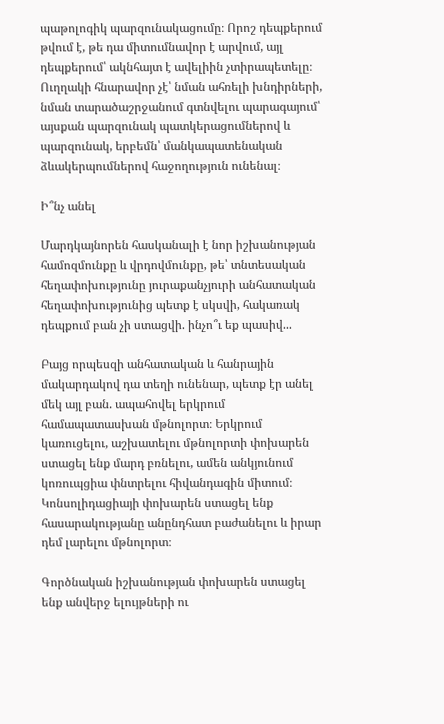պաթոլոգիկ պարզունակացումը։ Որոշ դեպքերում թվում է, թե դա միտումնավոր է արվում, այլ դեպքերում՝ ակնհայտ է ավելիին չտիրապետելը։ Ուղղակի հնարավոր չէ՝ նման ահռելի խնդիրների, նման տարածաշրջանում գտնվելու պարագայում՝ այսքան պարզունակ պատկերացումներով և պարզունակ, երբեմն՝ մանկապատենական ձևակերպումներով հաջողություն ունենալ։

Ի՞նչ անել

Մարդկայնորեն հասկանալի է նոր իշխանության համոզմունքը և վրդովմունքը, թե՝ տնտեսական հեղափոխությունը յուրաքանչյուրի անհատական հեղափոխությունից պետք է սկսվի, հակառակ դեպքում բան չի ստացվի. ինչո՞ւ եք պասիվ...

Բայց որպեսզի անհատական և հանրային մակարդակով դա տեղի ունենար, պետք էր անել մեկ այլ բան. ապահովել երկրում համապատասխան մթնոլորտ։ Երկրում կառուցելու, աշխատելու մթնոլորտի փոխարեն ստացել ենք մարդ բռնելու, ամեն անկյունում կոռուպցիա փնտրելու հիվանդագին միտում։ Կոնսոլիդացիայի փոխարեն ստացել ենք հասարակությանը անընդհատ բաժանելու և իրար դեմ լարելու մթնոլորտ։

Գործնական իշխանության փոխարեն ստացել ենք անվերջ ելույթների ու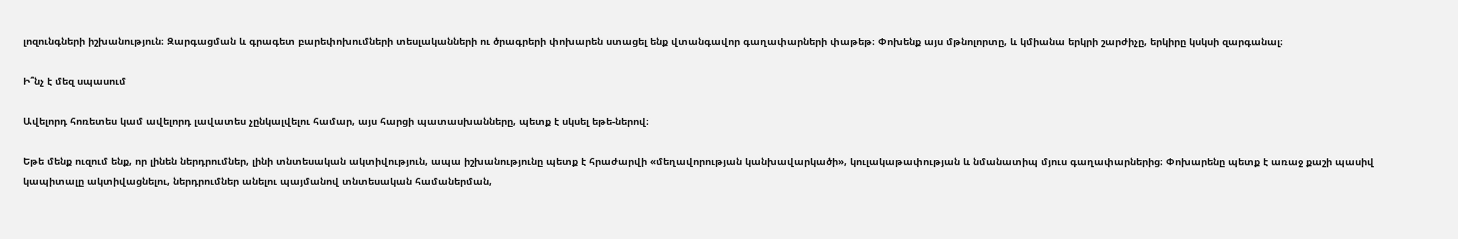լոզունգների իշխանություն։ Զարգացման և գրագետ բարեփոխումների տեսլականների ու ծրագրերի փոխարեն ստացել ենք վտանգավոր գաղափարների փաթեթ։ Փոխենք այս մթնոլորտը, և կմիանա երկրի շարժիչը, երկիրը կսկսի զարգանալ։

Ի՞նչ է մեզ սպասում

Ավելորդ հոռետես կամ ավելորդ լավատես չընկալվելու համար, այս հարցի պատասխանները, պետք է սկսել եթե-ներով։

Եթե մենք ուզում ենք, որ լինեն ներդրումներ, լինի տնտեսական ակտիվություն, ապա իշխանությունը պետք է հրաժարվի «մեղավորության կանխավարկածի», կուլակաթափության և նմանատիպ մյուս գաղափարներից։ Փոխարենը պետք է առաջ քաշի պասիվ կապիտալը ակտիվացնելու, ներդրումներ անելու պայմանով տնտեսական համաներման,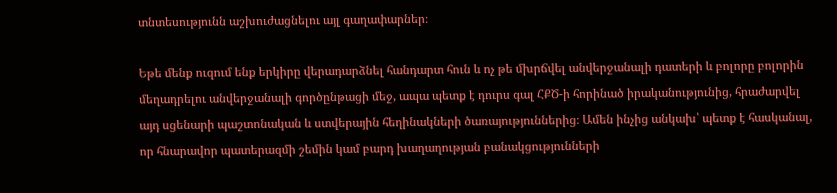տնտեսությունն աշխուժացնելու այլ գաղափարներ։

Եթե մենք ուզում ենք երկիրը վերադարձնել հանդարտ հուն և ոչ թե մխրճվել անվերջանալի դատերի և բոլորը բոլորին մեղադրելու անվերջանալի գործընթացի մեջ, ապա պետք է դուրս գալ ՀՔԾ-ի հորինած իրականությունից, հրաժարվել այդ սցենարի պաշտոնական և ստվերային հեղինակների ծառայություններից։ Ամեն ինչից անկախ՝ պետք է հասկանալ, որ հնարավոր պատերազմի շեմին կամ բարդ խաղաղության բանակցությունների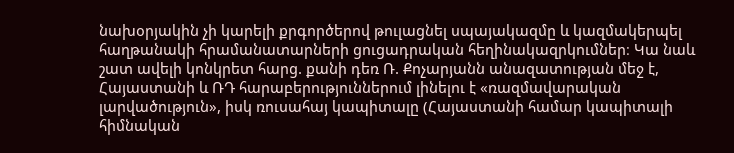նախօրյակին չի կարելի քրգործերով թուլացնել սպայակազմը և կազմակերպել հաղթանակի հրամանատարների ցուցադրական հեղինակազրկումներ։ Կա նաև շատ ավելի կոնկրետ հարց. քանի դեռ Ռ. Քոչարյանն անազատության մեջ է, Հայաստանի և ՌԴ հարաբերություններում լինելու է «ռազմավարական լարվածություն», իսկ ռուսահայ կապիտալը (Հայաստանի համար կապիտալի հիմնական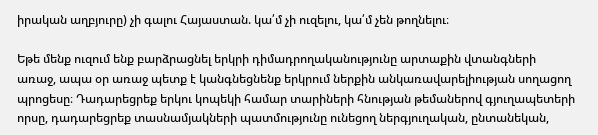իրական աղբյուրը) չի գալու Հայաստան. կա՛մ չի ուզելու, կա՛մ չեն թողնելու։

Եթե մենք ուզում ենք բարձրացնել երկրի դիմադրողականությունը արտաքին վտանգների առաջ, ապա օր առաջ պետք է կանգնեցնենք երկրում ներքին անկառավարելիության սողացող պրոցեսը։ Դադարեցրեք երկու կոպեկի համար տարիների հնության թեմաներով գյուղապետերի որսը, դադարեցրեք տասնամյակների պատմությունը ունեցող ներգյուղական, ընտանեկան,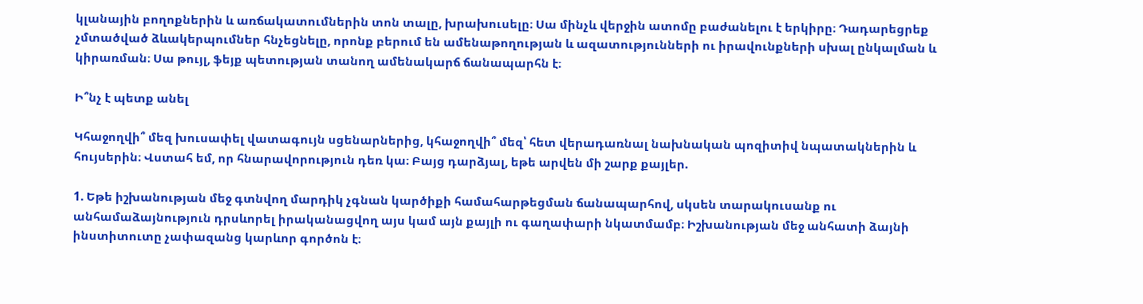կլանային բողոքներին և առճակատումներին տոն տալը, խրախուսելը։ Սա մինչև վերջին ատոմը բաժանելու է երկիրը։ Դադարեցրեք չմտածված ձևակերպումներ հնչեցնելը, որոնք բերում են ամենաթողության և ազատությունների ու իրավունքների սխալ ընկալման և կիրառման։ Սա թույլ, ֆեյք պետության տանող ամենակարճ ճանապարհն է։

Ի՞նչ է պետք անել

Կհաջողվի՞ մեզ խուսափել վատագույն սցենարներից, կհաջողվի՞ մեզ՝ հետ վերադառնալ նախնական պոզիտիվ նպատակներին և հույսերին։ Վստահ եմ, որ հնարավորություն դեռ կա։ Բայց դարձյալ, եթե արվեն մի շարք քայլեր.

1. Եթե իշխանության մեջ գտնվող մարդիկ չգնան կարծիքի համահարթեցման ճանապարհով, սկսեն տարակուսանք ու անհամաձայնություն դրսևորել իրականացվող այս կամ այն քայլի ու գաղափարի նկատմամբ։ Իշխանության մեջ անհատի ձայնի ինստիտուտը չափազանց կարևոր գործոն է։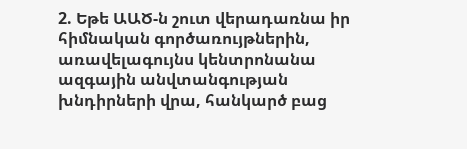2. Եթե ԱԱԾ-ն շուտ վերադառնա իր հիմնական գործառույթներին, առավելագույնս կենտրոնանա ազգային անվտանգության խնդիրների վրա, հանկարծ բաց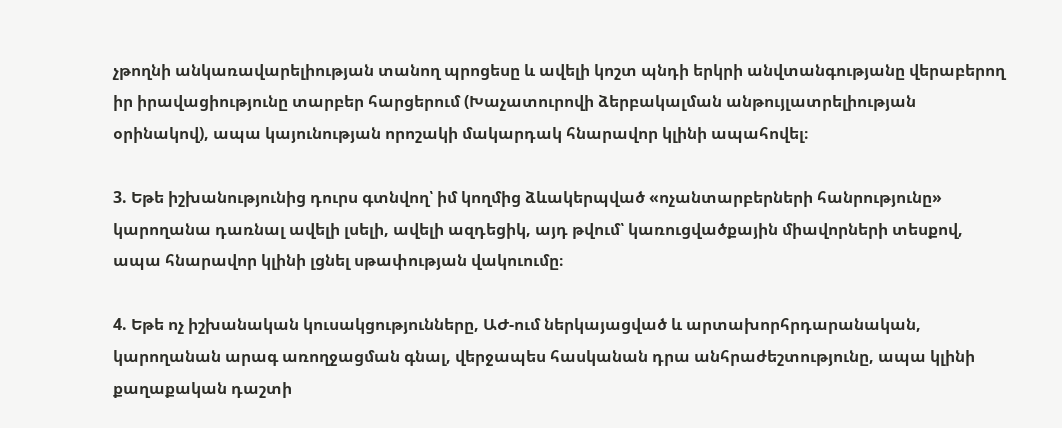չթողնի անկառավարելիության տանող պրոցեսը և ավելի կոշտ պնդի երկրի անվտանգությանը վերաբերող իր իրավացիությունը տարբեր հարցերում (Խաչատուրովի ձերբակալման անթույլատրելիության օրինակով), ապա կայունության որոշակի մակարդակ հնարավոր կլինի ապահովել։

3. Եթե իշխանությունից դուրս գտնվող՝ իմ կողմից ձևակերպված «ոչանտարբերների հանրությունը» կարողանա դառնալ ավելի լսելի, ավելի ազդեցիկ, այդ թվում՝ կառուցվածքային միավորների տեսքով, ապա հնարավոր կլինի լցնել սթափության վակուումը։

4. Եթե ոչ իշխանական կուսակցությունները, ԱԺ-ում ներկայացված և արտախորհրդարանական, կարողանան արագ առողջացման գնալ, վերջապես հասկանան դրա անհրաժեշտությունը, ապա կլինի քաղաքական դաշտի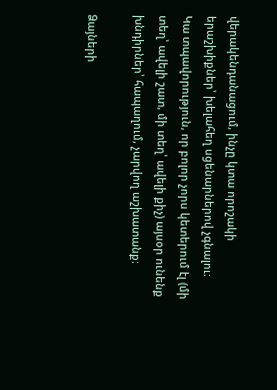վերակենդանացում, ինչը կտա որոշակի երաշխիքներ՝ խելահեղ սցենարներով չգնալու։
Կա տպավորություն, որ բոլոր չորս կետերում էլ (մի տեղ՝ ավելի շատ, մի տեղ՝ ավելի քիչ) այսօր ունենք խնդիրներ՝ հապաղում, չարվող աշխատանք։

Ձայների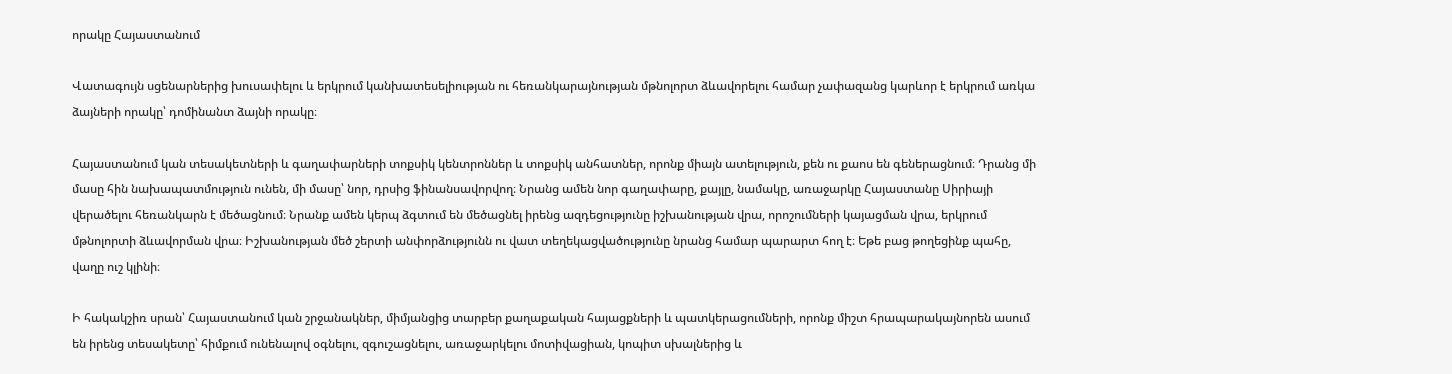որակը Հայաստանում

Վատագույն սցենարներից խուսափելու և երկրում կանխատեսելիության ու հեռանկարայնության մթնոլորտ ձևավորելու համար չափազանց կարևոր է երկրում առկա ձայների որակը՝ դոմինանտ ձայնի որակը։

Հայաստանում կան տեսակետների և գաղափարների տոքսիկ կենտրոններ և տոքսիկ անհատներ, որոնք միայն ատելություն, քեն ու քաոս են գեներացնում։ Դրանց մի մասը հին նախապատմություն ունեն, մի մասը՝ նոր, դրսից ֆինանսավորվող։ Նրանց ամեն նոր գաղափարը, քայլը, նամակը, առաջարկը Հայաստանը Սիրիայի վերածելու հեռանկարն է մեծացնում։ Նրանք ամեն կերպ ձգտում են մեծացնել իրենց ազդեցությունը իշխանության վրա, որոշումների կայացման վրա, երկրում մթնոլորտի ձևավորման վրա։ Իշխանության մեծ շերտի անփորձությունն ու վատ տեղեկացվածությունը նրանց համար պարարտ հող է։ Եթե բաց թողեցինք պահը, վաղը ուշ կլինի։

Ի հակակշիռ սրան՝ Հայաստանում կան շրջանակներ, միմյանցից տարբեր քաղաքական հայացքների և պատկերացումների, որոնք միշտ հրապարակայնորեն ասում են իրենց տեսակետը՝ հիմքում ունենալով օգնելու, զգուշացնելու, առաջարկելու մոտիվացիան, կոպիտ սխալներից և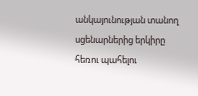անկայունության տանող սցենարներից երկիրը հեռու պահելու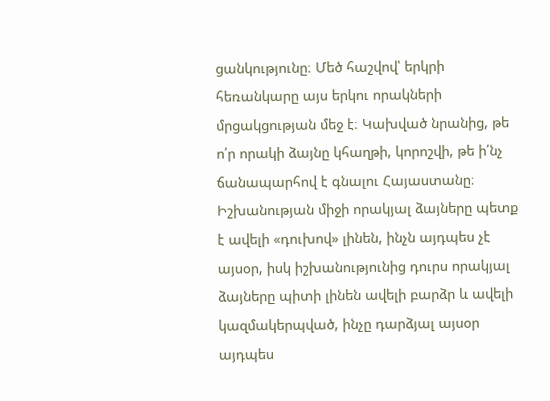ցանկությունը։ Մեծ հաշվով՝ երկրի հեռանկարը այս երկու որակների մրցակցության մեջ է։ Կախված նրանից, թե ո՛ր որակի ձայնը կհաղթի, կորոշվի, թե ի՛նչ ճանապարհով է գնալու Հայաստանը։ Իշխանության միջի որակյալ ձայները պետք է ավելի «դուխով» լինեն, ինչն այդպես չէ այսօր, իսկ իշխանությունից դուրս որակյալ ձայները պիտի լինեն ավելի բարձր և ավելի կազմակերպված, ինչը դարձյալ այսօր այդպես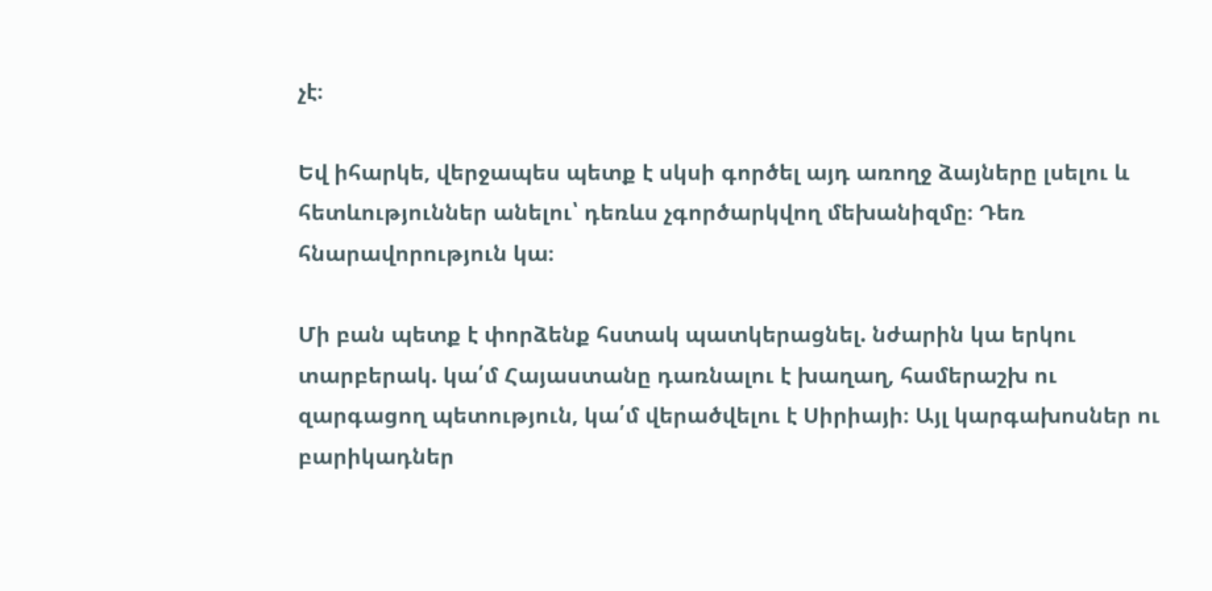չէ։

Եվ իհարկե, վերջապես պետք է սկսի գործել այդ առողջ ձայները լսելու և հետևություններ անելու՝ դեռևս չգործարկվող մեխանիզմը։ Դեռ հնարավորություն կա։

Մի բան պետք է փորձենք հստակ պատկերացնել. նժարին կա երկու տարբերակ. կա՛մ Հայաստանը դառնալու է խաղաղ, համերաշխ ու զարգացող պետություն, կա՛մ վերածվելու է Սիրիայի։ Այլ կարգախոսներ ու բարիկադներ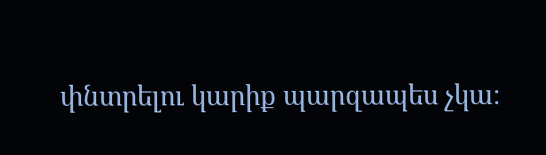փնտրելու կարիք պարզապես չկա։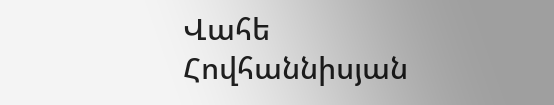Վահե Հովհաննիսյան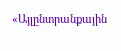«Այլընտրանքային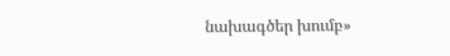նախագծեր խումբ»